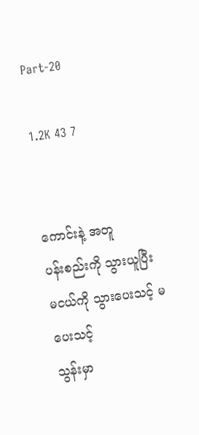Part-20

1.2K 43 7


ကောင်းနဲ့ အတူ
ပန်းစည်းကို သွားယူပြီး
မငယ်ကို သွားပေးသင့် မပေးသင့်
သွန်းမှာ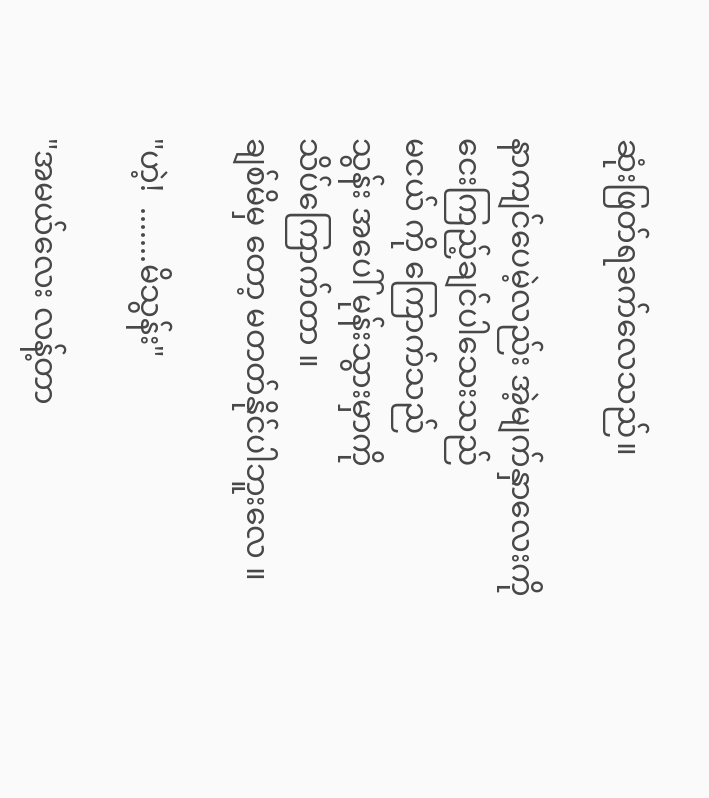ဆုံးဖြတ်ရခက်လေသည်။

နာကျင်ပေမဲ့လည်း အဲ့မျက်နှာလေးကို
ငေးကြည့်ချင်ပါသေးသည်
မငယ် ကို ကြောက်သည်
သွန်း အပေါ် မုန်းသွားမှာကို
သိပ်ကြောက်တာ ။
ချစ်မိမှ တော့ မတတ်နိုင်ပါဘူးလေ ။

"ဟဲ့!  .......မိသွန်း"

"အမယ်လေး လန့်တာ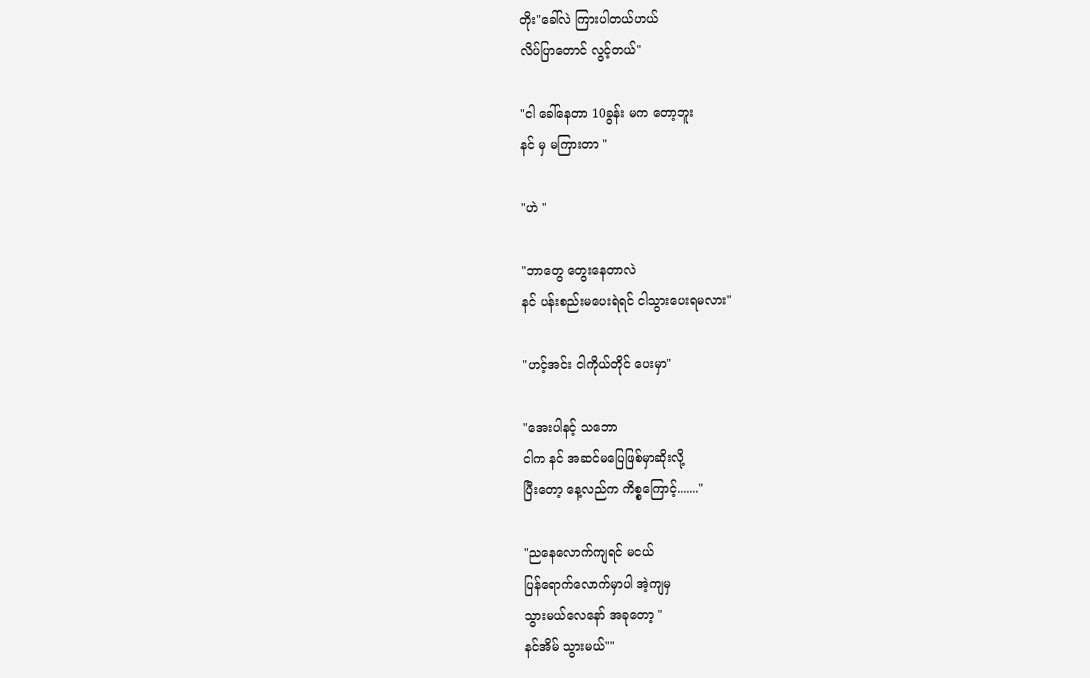တိုး"ခေါ်လဲ ကြားပါတယ်ဟယ်
လိပ်ပြာတောင် လွင့်တယ်"

"ငါ ခေါ်နေတာ 10ခွန်း မက တော့ဘူး
နင် မှ မကြားတာ "

"ဟဲ "

"ဘာတွေ တွေးနေတာလဲ
နင် ပန်းစည်းမပေးရဲရင် ငါ‌သွားပေးရမလား"

"ဟင့်အင်း ငါကိုယ်တိုင် ပေးမှာ"

"အေးပါနင့် သဘော
ငါက နင် အဆင်မပြေဖြစ်မှာဆိုးလို့
ပြီးတော့ နေ့လည်က ကိစ္စကြောင့်......."

"ညနေလောက်ကျရင် မငယ်
ပြန်ရောက်လောက်မှာပါ အဲ့ကျမှ
သွားမယ်လေနော် အခုတော့ "
နင်အိမ် သွားမယ်""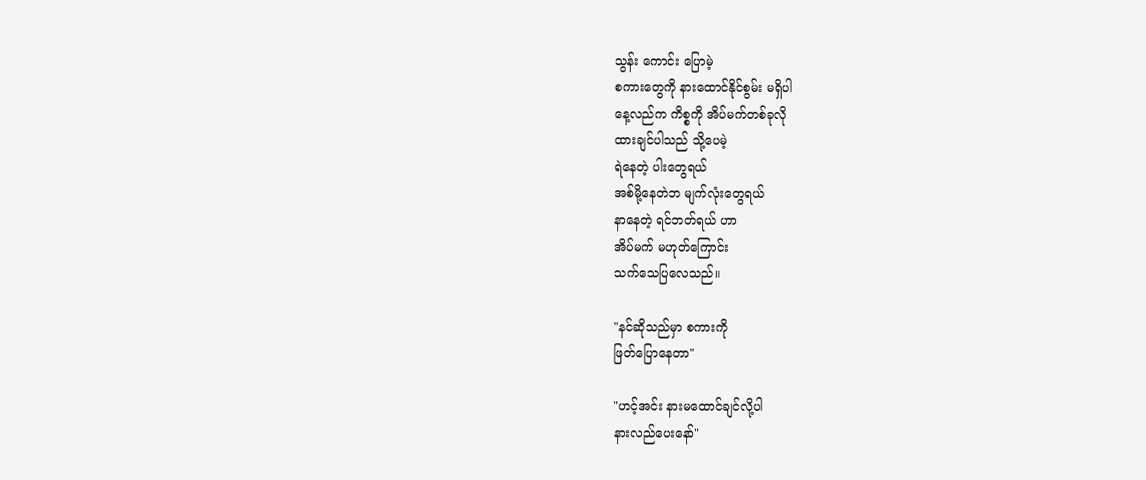သွန်း ကောင်း ပြောမဲ့
စကားတွေကို နားထောင်နိုင်စွမ်း မရှိပါ
နေ့လည်က ကိစ္စကို အိပ်မက်တစ်ခုလို
ထားချင်ပါသည် သို့ပေမဲ့
ရဲနေတဲ့ ပါးတွေရယ်
အစ်မို့နေတဲဘ မျက်လုံးတွေရယ်
နာနေတဲ့ ရင်ဘတ်ရယ် ဟာ
အိပ်မက် မဟုတ်ကြောင်း
သက်သေပြလေသည်။

"နင်ဆိုသည်မှာ စကားကို
ဖြတ်ပြောနေတာ"

"ဟင့်အင်း နားမထောင်ချင်လို့ပါ
နားလည်ပေးနော်"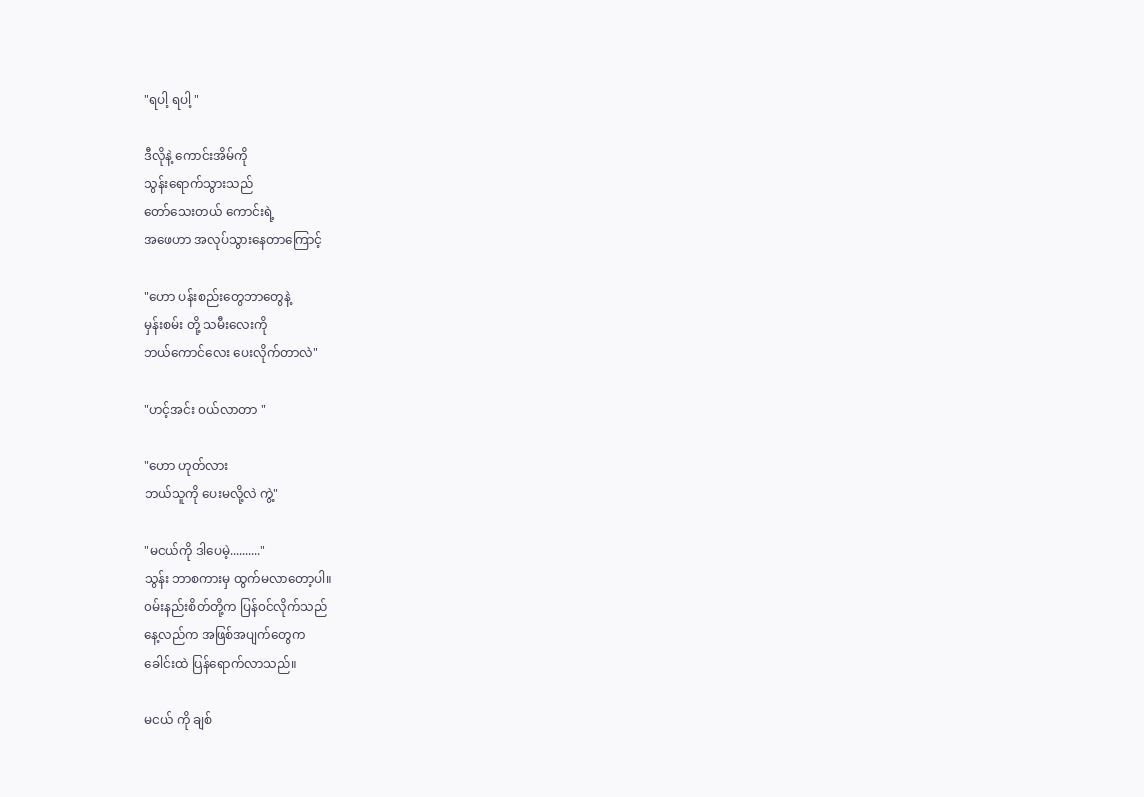"ရပါ့ ရပါ့ "

ဒီလိုနဲ့ ကောင်းအိမ်ကို
သွန်းရောက်သွားသည်
တော်သေးတယ် ကောင်းရဲ့
အဖေဟာ အလုပ်သွားနေတာကြောင့်

"ဟော ပန်းစည်းတွေဘာတွေနဲ့
မှန်းစမ်း တို့ သမီးလေးကို
ဘယ်‌ကောင်လေး ပေးလိုက်တာလဲ"

"ဟင့်အင်း ၀ယ်လာတာ "

"ဟော ဟုတ်လား
ဘယ်သူကို ပေးမလို့လဲ ကွဲ့"

"မငယ်ကို ဒါပေမဲ့.........."
သွန်း ဘာစကားမှ ထွက်မလာတော့ပါ။
၀မ်းနည်းစိတ်တို့က ပြန်၀င်လိုက်သည်
နေ့လည်က အဖြစ်အပျက်တွေက
ခေါင်းထဲ ‌ပြန်ရောက်လာသည်။

မငယ် ကို ချစ်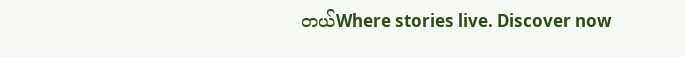တယ်Where stories live. Discover now